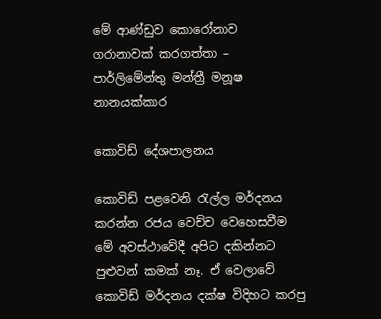මේ ආණ්ඩුව කොරෝනාව ගරානාවක් කරගත්තා – පාර්ලිමේන්තු මන්ත්‍රී මනූෂ නානයක්කාර

කොවිඩ් දේශපාලනය

කොවිඩ් පළවෙනි රැල්ල මර්දනය කරන්න රජය වෙච්ච වෙහෙසවීම මේ අවස්ථාවේදී අපිට දකින්නට පුළුවන් කමක් නෑ. ඒ වෙලාවේ කොවිඩ් මර්දනය දක්ෂ විදිහට කරපු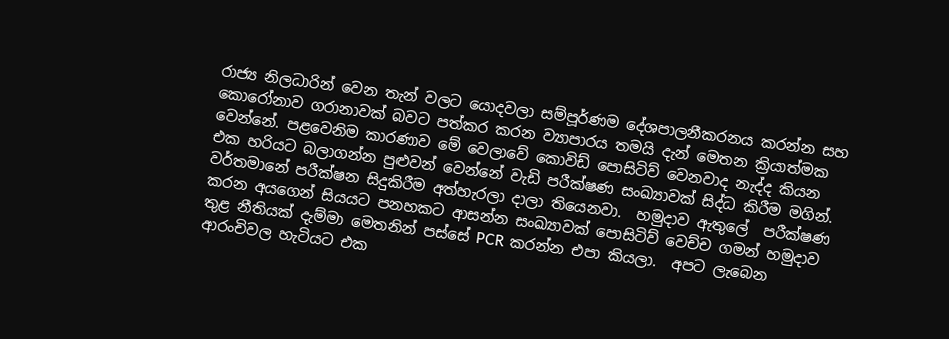රාජ්‍ය නිලධාරින් වෙන තැන් වලට යොදවලා සම්පූර්ණම දේශපාලනීකරනය කරන්න සහ කොරෝනාව ගරානාවක් බවට පත්කර කරන ව්‍යාපාරය තමයි දැන් මෙතන ක්‍රියාත්මක වෙන්නේ. පළවෙනිම කාරණාව මේ වෙලාවේ කොවිඩ් පොසිටිව් වෙනවාද නැද්ද කියන එක හරියට බලාගන්න පුළුවන් වෙන්නේ වැඩි පරීක්ෂණ සංඛ්‍යාවක් සිද්ධ කිරීම මගින්. වර්තමානේ පරීක්ෂන සිදුකිරීම අත්හැරලා දාලා තියෙනවා.  හමුදාව ඇතුලේ  පරීක්ෂණ කරන අයගෙන් සියයට පනහකට ආසන්න සංඛ්‍යාවක් පොසිටිව් වෙච්ච ගමන් හමුදාව තුළ නීතියක් දැම්මා මෙතනින් පස්සේ PCR කරන්න එපා කියලා.  අපට ලැබෙන ආරංචිවල හැටියට එක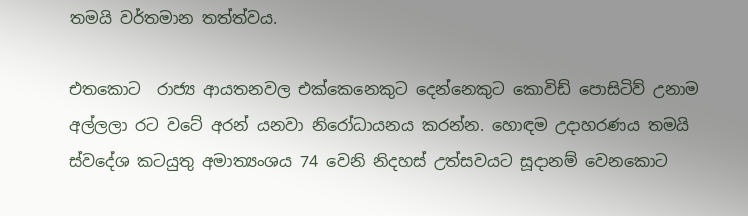තමයි වර්තමාන තත්ත්වය.

එතකොට  රාජ්‍ය ආයතනවල එක්කෙනෙකුට දෙන්නෙකුට කොවිඩ් පොසිටිව් උනාම අල්ලලා රට වටේ අරන් යනවා නිරෝධායනය කරන්න. හොඳම උදාහරණය තමයි ස්වදේශ කටයුතු අමාත්‍යංශය 74 වෙනි නිදහස් උත්සවයට සූදානම් වෙනකොට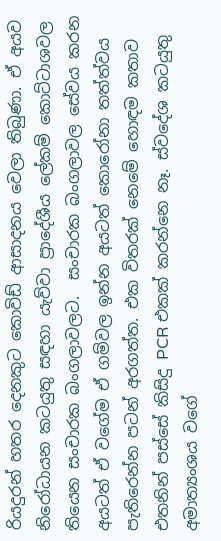රියදුරන් හතර දෙනකුට කොවිඩ් ආසාදනය වෙලා තිබුණා. ඒ අයව නිරෝධායන කටයුතු සඳහා යැව්වා ප්‍රාදේශීය ලේකම් කොට්ටාශවල තියෙන සංචාරක බංගලාවලට.  සංචාරක බංගලාවල සේවය කරන අයටත් ඒ වගේම ඒ ගම්වල ඉන්න අයටත් කොරෝනා තත්ත්වය පැතිරෙන්න පටන් අරගත්ත. එක විතරක් නෙමේ හොඳම කතාව එතනින් පස්සේ කිසිදු PCR එකක් කරන්නෙ නෑ. ස්වදේශ කටයුතු අමාත්‍යංශය වගේ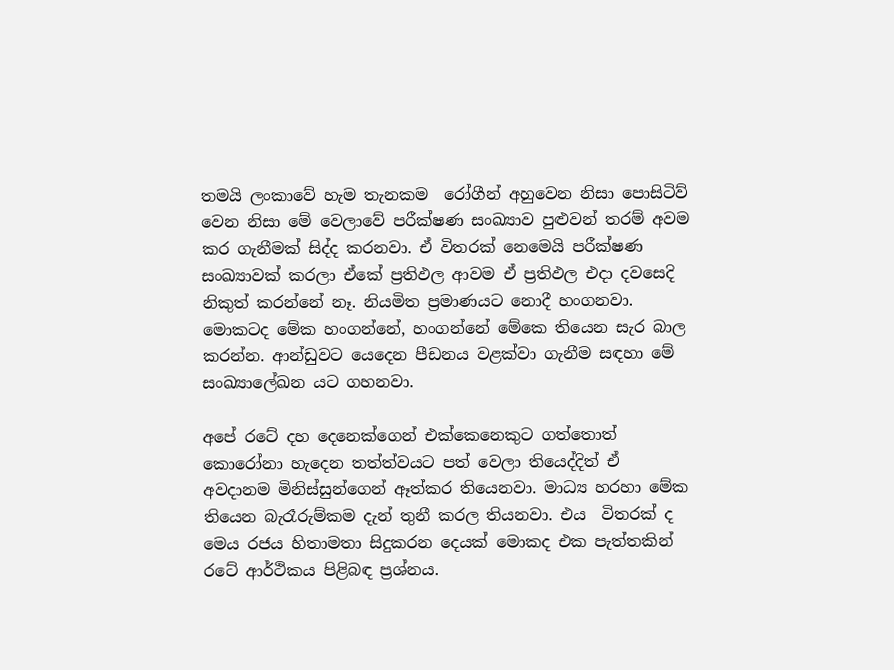තමයි ලංකාවේ හැම තැනකම  රෝගීන් අහුවෙන නිසා පොසිටිව් වෙන නිසා මේ වෙලාවේ පරීක්ෂණ සංඛ්‍යාව පුළුවන් තරම් අවම කර ගැනීමක් සිද්ද කරනවා. ඒ විතරක් නෙමෙයි පරීක්ෂණ සංඛ්‍යාවක් කරලා ඒකේ ප්‍රතිඵල ආවම ඒ ප්‍රතිඵල එදා දවසෙදි නිකුත් කරන්නේ නෑ. නියමිත ප්‍රමාණයට නොදී හංගනවා. මොකටද මේක හංගන්නේ, හංගන්නේ මේකෙ තියෙන සැර බාල කරන්න. ආන්ඩුවට යෙදෙන පීඩනය වළක්වා ගැනීම සඳහා මේ සංඛ්‍යාලේඛන යට ගහනවා.

අපේ රටේ දහ දෙනෙක්ගෙන් එක්කෙනෙකුට ගත්තොත් කොරෝනා හැදෙන තත්ත්වයට පත් වෙලා තියෙද්දිත් ඒ අවදානම මිනිස්සුන්ගෙන් ඈත්කර තියෙනවා. මාධ්‍ය හරහා මේක තියෙන බැරෑරුම්කම දැන් තුනී කරල තියනවා. එය  විතරක් ද මෙය රජය හිතාමතා සිදුකරන දෙයක් මොකද එක පැත්තකින් රටේ ආර්ථිකය පිළිබඳ ප්‍රශ්නය.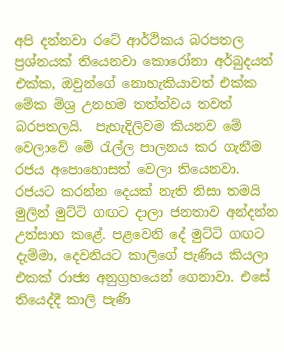අපි දන්නවා රටේ ආර්ථිකය බරපතල ප්‍රශ්නයක් තියෙනවා කොරෝනා අර්බුදයත් එක්ක, ඔවුන්ගේ නොහැකියාවත් එක්ක මේක මිශ්‍ර උනහම තත්ත්වය තවත් බරපතලයි.  පැහැදිලිවම කියනව මේ වෙලාවේ මේ රැල්ල පාලනය කර ගැනීම රජය අපොහොසත් වෙලා තියෙනවා. රජයට කරන්න දෙයක් නැති නිසා තමයි මුලින් මුට්ටි ගඟට දාලා ජනතාව අන්දන්න උත්සාහ කළේ. පළවෙනි දේ මුට්ටි ගඟට දැම්මා, දෙවනියට කාලිගේ පැණිය කියලා එකක් රාජ්‍ය අනුග්‍රහයෙන් ගෙනාවා. එසේ තියෙද්දී කාලි පැණි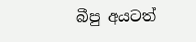බීපු අයටත්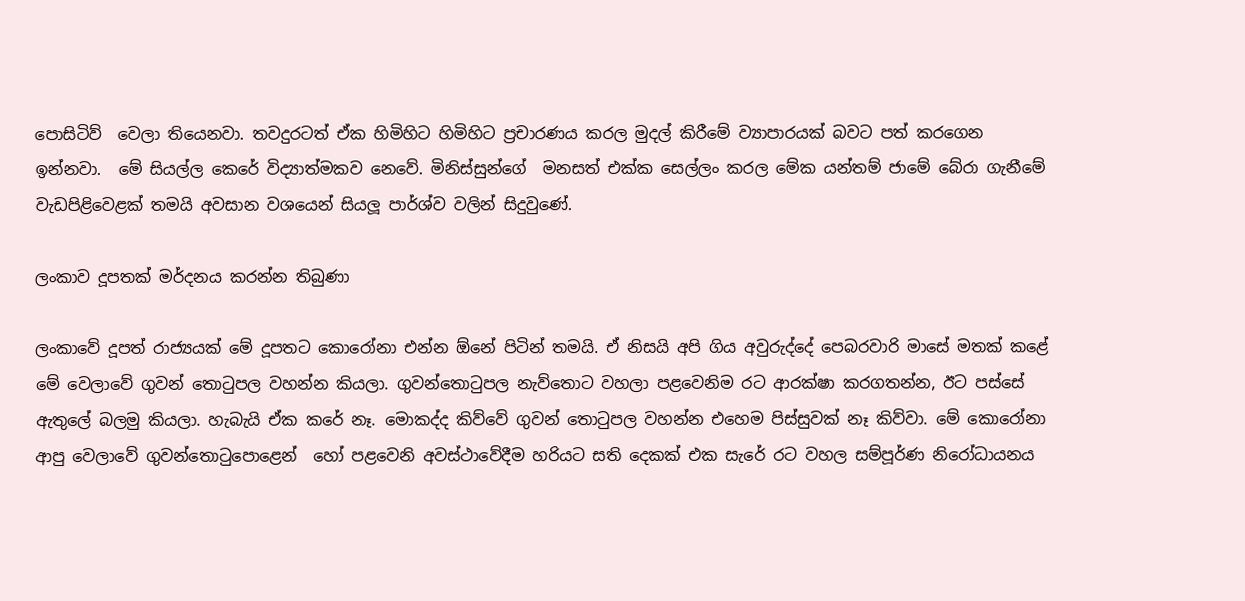පොසිටිව්  වෙලා තියෙනවා. තවදුරටත් ඒක හිමිහිට හිමිහිට ප්‍රචාරණය කරල මුදල් කිරීමේ ව්‍යාපාරයක් බවට පත් කරගෙන  ඉන්නවා.  මේ සියල්ල කෙරේ විද්‍යාත්මකව නෙවේ. මිනිස්සුන්ගේ  මනසත් එක්ක සෙල්ලං කරල මේක යන්තම් ජාමේ බේරා ගැනීමේ වැඩපිළිවෙළක් තමයි අවසාන වශයෙන් සියලූ පාර්ශ්ව වලින් සිදුවුණේ.

ලංකාව දූපතක් මර්දනය කරන්න තිබුණා

ලංකාවේ දූපත් රාජ්‍යයක් මේ දූපතට කොරෝනා එන්න ඕනේ පිටින් තමයි. ඒ නිසයි අපි ගිය අවුරුද්දේ පෙබරවාරි මාසේ මතක් කළේ මේ වෙලාවේ ගුවන් තොටුපල වහන්න කියලා. ගුවන්තොටුපල නැව්තොට වහලා පළවෙනිම රට ආරක්ෂා කරගතන්න, ඊට පස්සේ ඇතුලේ බලමු කියලා. හැබැයි ඒක කරේ නෑ. මොකද්ද කිව්වේ ගුවන් තොටුපල වහන්න එහෙම පිස්සුවක් නෑ කිව්වා. මේ කොරෝනා ආපු වෙලාවේ ගුවන්තොටුපොළෙන්  හෝ පළවෙනි අවස්ථාවේදීම හරියට සති දෙකක් එක සැරේ රට වහල සම්පූර්ණ නිරෝධායනය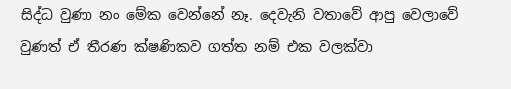සිද්ධ වුණා නං මේක වෙන්නේ නෑ. දෙවැනි වතාවේ ආපු වෙලාවේ වුණත් ඒ තීරණ ක්ෂණිකව ගත්ත නම් එක වලක්වා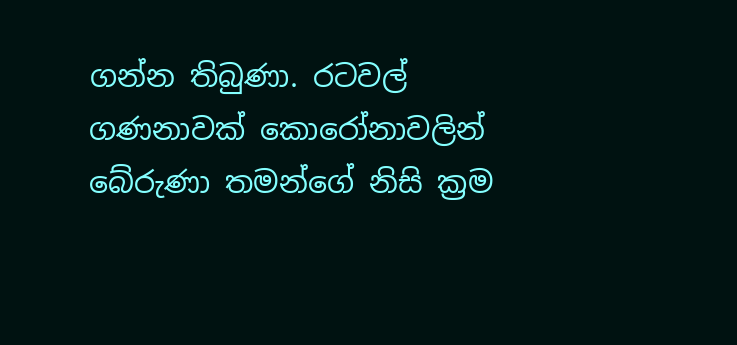ගන්න තිබුණා. රටවල් ගණනාවක් කොරෝනාවලින් බේරුණා තමන්ගේ නිසි ක්‍රම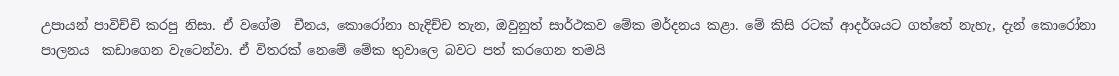උපායන් පාවිච්චි කරපු නිසා. ඒ වගේම  චීනය, කොරෝනා හැදිච්ච තැන, ඔවුනුත් සාර්ථකව මේක මර්දනය කළා. මේ කිසි රටක් ආදර්ශයට ගත්තේ නැහැ, දැන් කොරෝනා පාලනය  කඩාගෙන වැටෙන්වා. ඒ විතරක් නෙමේ මේක තුවාලෙ බවට පත් කරගෙන තමයි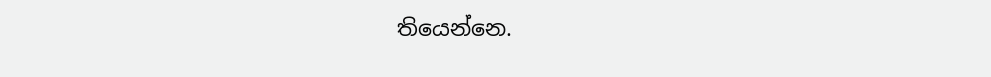තියෙන්නෙ.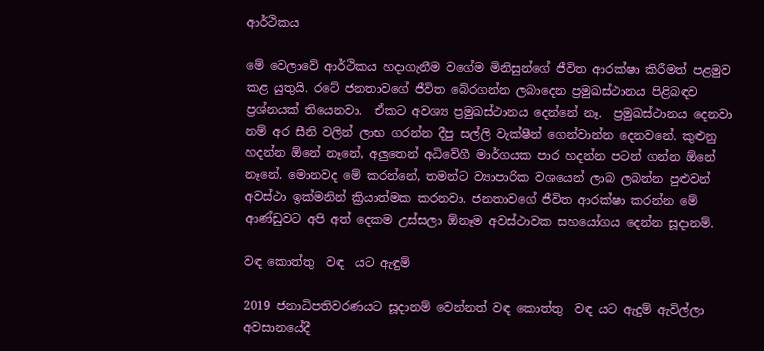ආර්ථිකය

මේ වෙලාවේ ආර්ථිකය හදාගැනීම වගේම මිනිසුන්ගේ ජීවිත ආරක්ෂා කිරීමත් පළමුව කළ යුතුයි. රටේ ජනතාවගේ ජීවිත බේරගන්න ලබාදෙන ප්‍රමුඛස්ථානය පිළිබඳව ප්‍රශ්නයක් තියෙනවා.  ඒකට අවශ්‍ය ප්‍රමුඛස්ථානය දෙන්නේ නෑ.  ප්‍රමුඛස්ථානය දෙනවා නම් අර සීනි වලින් ලාභ ගරන්න දීපු සල්ලි වැක්ෂීන් ගෙන්වාන්න දෙනවනේ. කුළුනු හදන්න ඕනේ නෑනේ, අලුතෙන් අධිවේගී මාර්ගයක පාර හදන්න පටන් ගන්න ඕනේ නෑනේ. මොනවද මේ කරන්නේ, තමන්ට ව්‍යාපාරික වශයෙන් ලාබ ලබන්න පුළුවන් අවස්ථා ඉක්මනින් ක්‍රියාත්මක කරනවා. ජනතාවගේ ජීවිත ආරක්ෂා කරන්න මේ ආණ්ඩුවට අපි අත් දෙකම උස්සලා ඕනෑම අවස්ථාවක සහයෝගය දෙන්න සූදානම්.

වඳ කොත්තු  වඳ  යට ඇඳුම්

2019 ජනාධිපතිවරණයට සූදානම් වෙන්නත් වඳ කොත්තු  වඳ යට ඇදුම් ඇවිල්ලා අවසානයේදී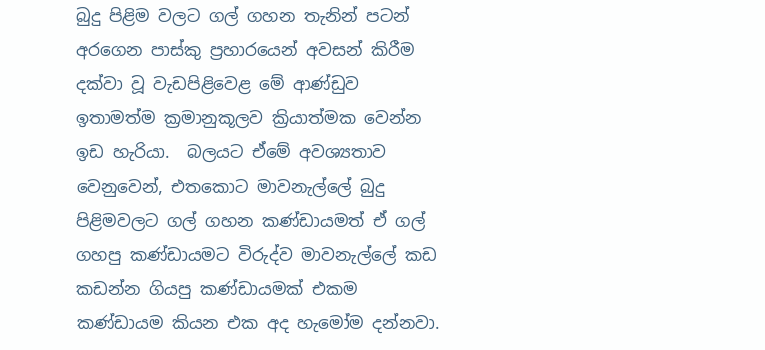බුදු පිළිම වලට ගල් ගහන තැනින් පටන් අරගෙන පාස්කු ප්‍රහාරයෙන් අවසන් කිරීම දක්වා වූ වැඩපිළිවෙළ මේ ආණ්ඩුව ඉතාමත්ම ක්‍රමානුකූලව ක්‍රියාත්මක වෙන්න ඉඩ හැරියා.  බලයට ඒමේ අවශ්‍යතාව වෙනුවෙන්, එතකොට මාවනැල්ලේ බුදු පිළිමවලට ගල් ගහන කණ්ඩායමත් ඒ ගල් ගහපු කණ්ඩායමට විරුද්ව මාවනැල්ලේ කඩ කඩන්න ගියපු කණ්ඩායමක් එකම කණ්ඩායම කියන එක අද හැමෝම දන්නවා.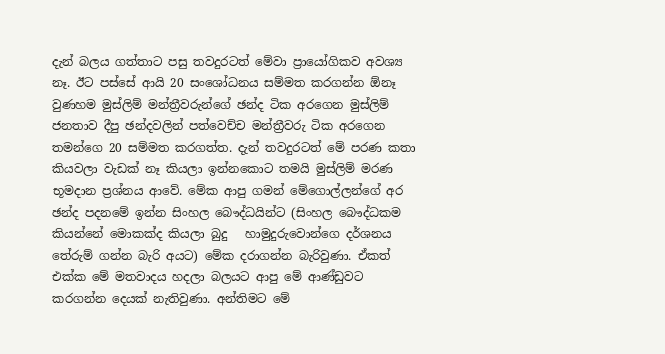දැන් බලය ගත්තාට පසු තවදුරටත් මේවා ප්‍රායෝගිකව අවශ්‍ය නෑ. ඊට පස්සේ ආයි 20 සංශෝධනය සම්මත කරගන්න ඕනෑ වුණහම මුස්ලිම් මන්ත්‍රීවරුන්ගේ ඡන්ද ටික අරගෙන මුස්ලිම් ජනතාව දීපු ඡන්දවලින් පත්වෙච්ච මන්ත්‍රීවරු ටික අරගෙන තමන්ගෙ 20 සම්මත කරගත්ත. දැන් තවදුරටත් මේ පරණ කතා කියවලා වැඩක් නෑ කියලා ඉන්නකොට තමයි මුස්ලිම් මරණ භූමදාන ප්‍රශ්නය ආවේ. මේක ආපු ගමන් මේගොල්ලන්ගේ අර ඡන්ද පදනමේ ඉන්න සිංහල බෞද්ධයින්ට (සිංහල බෞද්ධකම කියන්නේ මොකක්ද කියලා බුදු   හාමුදුරුවොන්ගෙ දර්ශනය තේරුම් ගන්න බැරි අයට) මේක දරාගන්න බැරිවුණා. ඒකත් එක්ක මේ මතවාදය හදලා බලයට ආපු මේ ආණ්ඩුවට කරගන්න දෙයක් නැතිවුණා. අන්තිමට මේ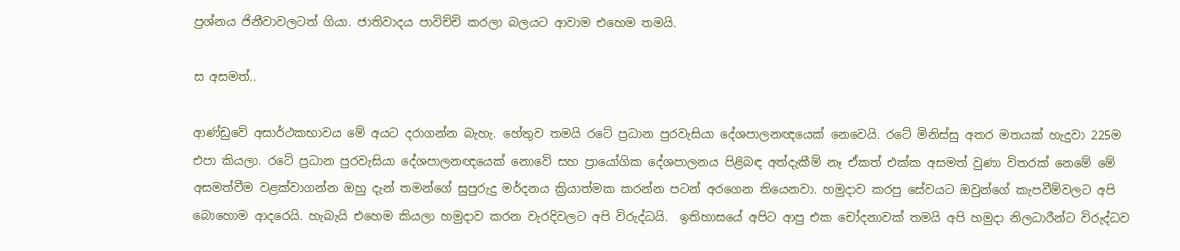ප්‍රශ්නය ජිනීවාවලටත් ගියා. ජාතිවාදය පාවිච්චි කරලා බලයට ආවාම එහෙම තමයි.

ස අසමත්..

ආණ්ඩුවේ අසාර්ථකභාවය මේ අයට දරාගන්න බැහැ. හේතුව තමයි රටේ ප්‍රධාන පුරවැසියා දේශපාලනඥයෙක් නෙවෙයි. රටේ මිනිස්සු අතර මතයක් හැදුවා 225ම එපා කියලා. රටේ ප්‍රධාන පුරවැසියා දේශපාලනඥයෙක් නොවේ සහ ප්‍රායෝගික දේශපාලනය පිළිබඳ අත්දැකීම් නෑ ඒකත් එක්ක අසමත් වුණා විතරක් නෙමේ මේ අසමත්වීම වළක්වාගන්න ඔහු දැන් තමන්ගේ සුපුරුදු මර්දනය ක්‍රියාත්මක කරන්න පටන් අරගෙන තියෙනවා. හමුදාව කරපු සේවයට ඔවුන්ගේ කැපවීම්වලට අපි බොහොම ආදරෙයි. හැබැයි එහෙම කියලා හමුදාව කරන වැරදිවලට අපි විරුද්ධයි.  ඉතිහාසයේ අපිට ආපු එක චෝදනාවක් තමයි අපි හමුදා නිලධාරීන්ට විරුද්ධව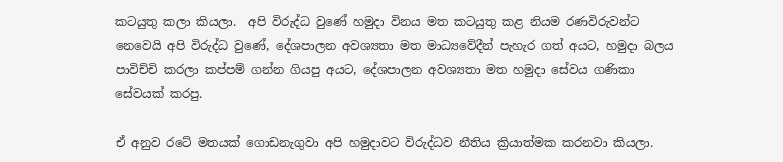කටයුතු කලා කියලා.  අපි විරුද්ධ වුණේ හමුදා විනය මත කටයුතු කළ නියම රණවිරුවන්ට නෙවෙයි අපි විරුද්ධ වුණේ, දේශපාලන අවශ්‍යතා මත මාධ්‍යවේදීන් පැහැර ගත් අයට, හමුදා බලය පාවිච්චි කරලා කප්පම් ගන්න ගියපු අයට, දේශපාලන අවශ්‍යතා මත හමුදා සේවය ගණිකා සේවයක් කරපු.

ඒ අනුව රටේ මතයක් ගොඩනැගුවා අපි හමුදාවට විරුද්ධව නීතිය ක්‍රියාත්මක කරනවා කියලා.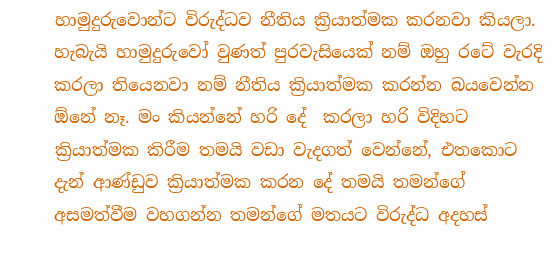හාමුදුරුවොන්ට විරුද්ධව නීතිය ක්‍රියාත්මක කරනවා කියලා. හැබැයි හාමුදුරුවෝ වුණත් පුරවැසියෙක් නම් ඔහු රටේ වැරදි කරලා තියෙනවා නම් නීතිය ක්‍රියාත්මක කරන්න බයවෙන්න ඕනේ නෑ. මං කියන්නේ හරි දේ  කරලා හරි විදිහට ක්‍රියාත්මක කිරීම තමයි වඩා වැදගත් වෙන්නේ, එතකොට දැන් ආණ්ඩුව ක්‍රියාත්මක කරන දේ තමයි තමන්ගේ  අසමත්වීම වහගන්න තමන්ගේ මතයට විරුද්ධ අදහස්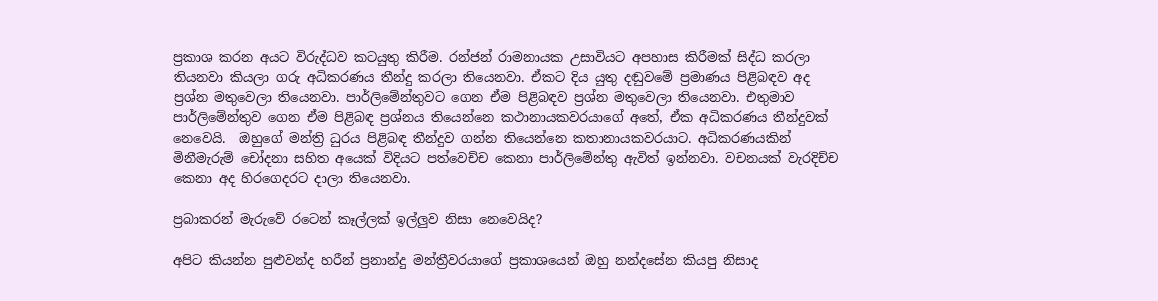ප්‍රකාශ කරන අයට විරුද්ධව කටයුතු කිරීම. රන්ජන් රාමනායක උසාවියට අපහාස කිරීමක් සිද්ධ කරලා තියනවා කියලා ගරු අධිකරණය තීන්දු කරලා තියෙනවා. ඒකට දිය යුතු දඬුවමේ ප්‍රමාණය පිළිබඳව අද ප්‍රශ්න මතුවෙලා තියෙනවා. පාර්ලිමේන්තුවට ගෙන ඒම පිළිබඳව ප්‍රශ්න මතුවෙලා තියෙනවා. එතුමාව පාර්ලිමේන්තුව ගෙන ඒම පිළිබඳ ප්‍රශ්නය තියෙන්නෙ කථානායකවරයාගේ අතේ, ඒක අධිකරණය තීන්දුවක් නෙවෙයි.  ඔහුගේ මන්ත්‍රි ධුරය පිළිබඳ තීන්දුව ගන්න තියෙන්නෙ කතානායකවරයාට. අධිකරණයකින් මිනීමැරුම් චෝදනා සහිත අයෙක් විදියට පත්වෙච්ච කෙනා පාර්ලිමේන්තු ඇවිත් ඉන්නවා. වචනයක් වැරදිච්ච කෙනා අද හිරගෙදරට දාලා තියෙනවා.

ප්‍රබාකරන් මැරුවේ රටෙන් කෑල්ලක් ඉල්ලුව නිසා නෙවෙයිද?

අපිට කියන්න පුළුවන්ද හරීන් ප්‍රනාන්දු මන්ත්‍රීවරයාගේ ප්‍රකාශයෙන් ඔහු නන්දසේන කියපු නිසාද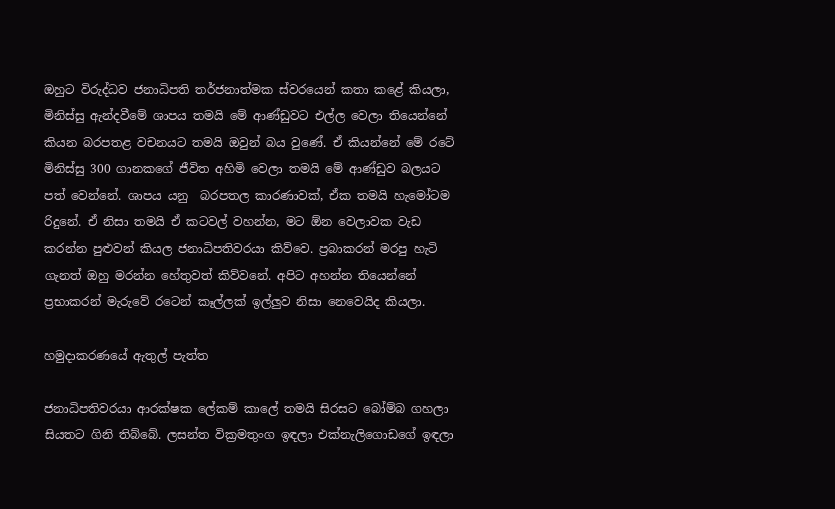ඔහුට විරුද්ධව ජනාධිපති තර්ජනාත්මක ස්වරයෙන් කතා කළේ කියලා, මිනිස්සු ඇන්දවීමේ ශාපය තමයි මේ ආණ්ඩුවට එල්ල වෙලා තියෙන්නේ කියන බරපතළ වචනයට තමයි ඔවුන් බය වුණේ. ඒ කියන්නේ මේ රටේ මිනිස්සු 300 ගානකගේ ජීවිත අහිමි වෙලා තමයි මේ ආණ්ඩුව බලයට පත් වෙන්නේ. ශාපය යනු  බරපතල කාරණාවක්, ඒක තමයි හැමෝටම රිදුනේ. ඒ නිසා තමයි ඒ කටවල් වහන්න, මට ඕන වෙලාවක වැඩ කරන්න පුළුවන් කියල ජනාධිපතිවරයා කිව්වෙ. ප්‍රබාකරන් මරපු හැටි ගැනත් ඔහු මරන්න හේතුවත් කිව්වනේ. අපිට අහන්න තියෙන්නේ ප්‍රභාකරන් මැරුවේ රටෙන් කෑල්ලක් ඉල්ලුව නිසා නෙවෙයිද කියලා.

හමුදාකරණයේ ඇතුල් පැත්ත

ජනාධිපතිවරයා ආරක්ෂක ලේකම් කාලේ තමයි සිරසට බෝම්බ ගහලා සියතට ගිනි තිබ්බේ. ලසන්ත වික්‍රමතුංග ඉඳලා එක්නැලිගොඩගේ ඉඳලා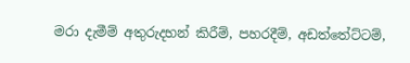මරා දැමීම් අතුරුදහන් කිරීම්, පහරදීම්, අඩත්තේට්ටම්,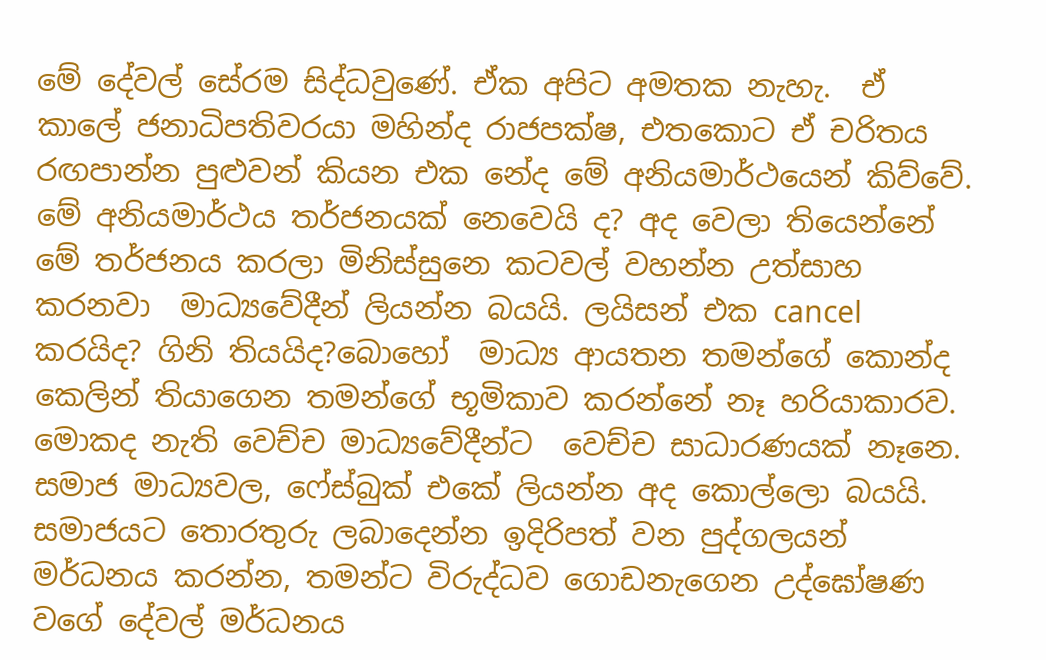මේ දේවල් සේරම සිද්ධවුණේ. ඒක අපිට අමතක නැහැ.  ඒ කාලේ ජනාධිපතිවරයා මහින්ද රාජපක්ෂ, එතකොට ඒ චරිතය රඟපාන්න පුළුවන් කියන එක නේද මේ අනියමාර්ථයෙන් කිව්වේ. මේ අනියමාර්ථය තර්ජනයක් නෙවෙයි ද? අද වෙලා තියෙන්නේ මේ තර්ජනය කරලා මිනිස්සුනෙ කටවල් වහන්න උත්සාහ කරනවා  මාධ්‍යවේදීන් ලියන්න බයයි. ලයිසන් එක cancel කරයිද? ගිනි තියයිද?බොහෝ  මාධ්‍ය ආයතන තමන්ගේ කොන්ද කෙලින් තියාගෙන තමන්ගේ භූමිකාව කරන්නේ නෑ හරියාකාරව.  මොකද නැති වෙච්ච මාධ්‍යවේදීන්ට  වෙච්ච සාධාරණයක් නෑනෙ. සමාජ මාධ්‍යවල, ෆේස්බුක් එකේ ලියන්න අද කොල්ලො බයයි. සමාජයට තොරතුරු ලබාදෙන්න ඉදිරිපත් වන පුද්ගලයන් මර්ධනය කරන්න, තමන්ට විරුද්ධව ගොඩනැගෙන උද්ඝෝෂණ වගේ දේවල් මර්ධනය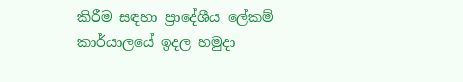කිරීම සඳහා ප්‍රාදේශීය ලේකම් කාර්යාලයේ ඉදල හමුදා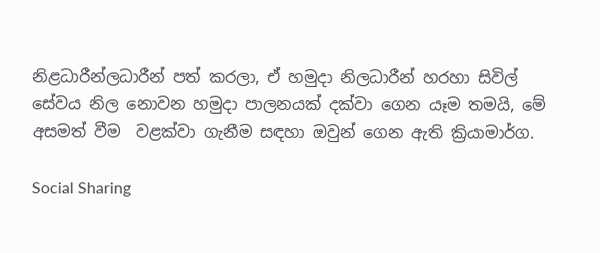නිළධාරීන්ලධාරීන් පත් කරලා, ඒ හමුදා නිලධාරීන් හරහා සිවිල් සේවය නිල නොවන හමුදා පාලනයක් දක්වා ගෙන යෑම තමයි, මේ අසමත් වීම  වළක්වා ගැනීම සඳහා ඔවුන් ගෙන ඇති ක්‍රියාමාර්ග.

Social Sharing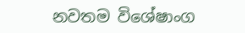නවතම විශේෂාංග